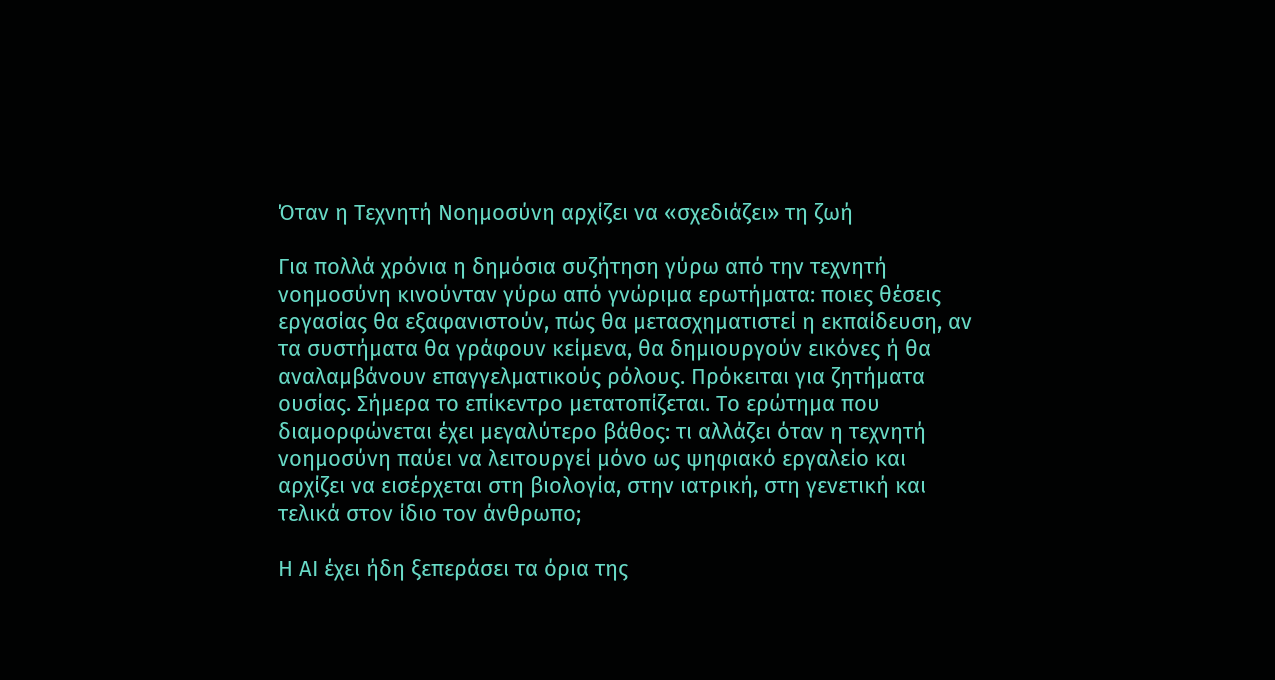Όταν η Τεχνητή Νοημοσύνη αρχίζει να «σχεδιάζει» τη ζωή

Για πολλά χρόνια η δημόσια συζήτηση γύρω από την τεχνητή νοημοσύνη κινούνταν γύρω από γνώριμα ερωτήματα: ποιες θέσεις εργασίας θα εξαφανιστούν, πώς θα μετασχηματιστεί η εκπαίδευση, αν τα συστήματα θα γράφουν κείμενα, θα δημιουργούν εικόνες ή θα αναλαμβάνουν επαγγελματικούς ρόλους. Πρόκειται για ζητήματα ουσίας. Σήμερα το επίκεντρο μετατοπίζεται. Το ερώτημα που διαμορφώνεται έχει μεγαλύτερο βάθος: τι αλλάζει όταν η τεχνητή νοημοσύνη παύει να λειτουργεί μόνο ως ψηφιακό εργαλείο και αρχίζει να εισέρχεται στη βιολογία, στην ιατρική, στη γενετική και τελικά στον ίδιο τον άνθρωπο;

Η ΑΙ έχει ήδη ξεπεράσει τα όρια της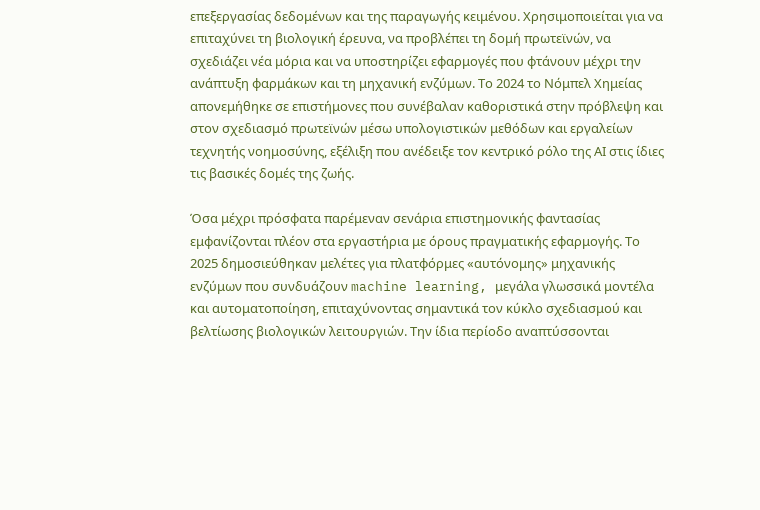επεξεργασίας δεδομένων και της παραγωγής κειμένου. Χρησιμοποιείται για να επιταχύνει τη βιολογική έρευνα, να προβλέπει τη δομή πρωτεϊνών, να σχεδιάζει νέα μόρια και να υποστηρίζει εφαρμογές που φτάνουν μέχρι την ανάπτυξη φαρμάκων και τη μηχανική ενζύμων. Το 2024 το Νόμπελ Χημείας απονεμήθηκε σε επιστήμονες που συνέβαλαν καθοριστικά στην πρόβλεψη και στον σχεδιασμό πρωτεϊνών μέσω υπολογιστικών μεθόδων και εργαλείων τεχνητής νοημοσύνης, εξέλιξη που ανέδειξε τον κεντρικό ρόλο της ΑΙ στις ίδιες τις βασικές δομές της ζωής.

Όσα μέχρι πρόσφατα παρέμεναν σενάρια επιστημονικής φαντασίας εμφανίζονται πλέον στα εργαστήρια με όρους πραγματικής εφαρμογής. Το 2025 δημοσιεύθηκαν μελέτες για πλατφόρμες «αυτόνομης» μηχανικής ενζύμων που συνδυάζουν machine learning, μεγάλα γλωσσικά μοντέλα και αυτοματοποίηση, επιταχύνοντας σημαντικά τον κύκλο σχεδιασμού και βελτίωσης βιολογικών λειτουργιών. Την ίδια περίοδο αναπτύσσονται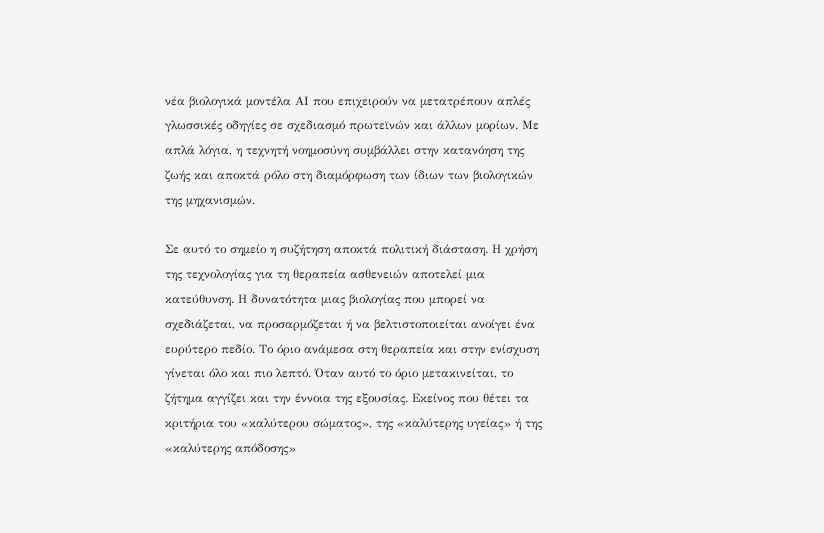νέα βιολογικά μοντέλα ΑΙ που επιχειρούν να μετατρέπουν απλές γλωσσικές οδηγίες σε σχεδιασμό πρωτεϊνών και άλλων μορίων. Με απλά λόγια, η τεχνητή νοημοσύνη συμβάλλει στην κατανόηση της ζωής και αποκτά ρόλο στη διαμόρφωση των ίδιων των βιολογικών της μηχανισμών.

Σε αυτό το σημείο η συζήτηση αποκτά πολιτική διάσταση. Η χρήση της τεχνολογίας για τη θεραπεία ασθενειών αποτελεί μια κατεύθυνση. Η δυνατότητα μιας βιολογίας που μπορεί να σχεδιάζεται, να προσαρμόζεται ή να βελτιστοποιείται ανοίγει ένα ευρύτερο πεδίο. Το όριο ανάμεσα στη θεραπεία και στην ενίσχυση γίνεται όλο και πιο λεπτό. Όταν αυτό το όριο μετακινείται, το ζήτημα αγγίζει και την έννοια της εξουσίας. Εκείνος που θέτει τα κριτήρια του «καλύτερου σώματος», της «καλύτερης υγείας» ή της «καλύτερης απόδοσης»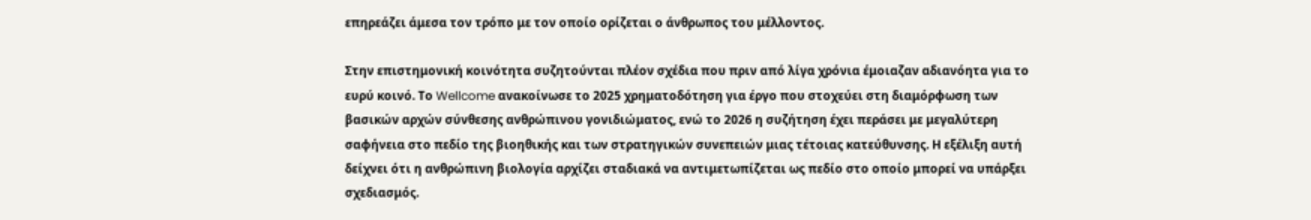επηρεάζει άμεσα τον τρόπο με τον οποίο ορίζεται ο άνθρωπος του μέλλοντος.

Στην επιστημονική κοινότητα συζητούνται πλέον σχέδια που πριν από λίγα χρόνια έμοιαζαν αδιανόητα για το ευρύ κοινό. Το Wellcome ανακοίνωσε το 2025 χρηματοδότηση για έργο που στοχεύει στη διαμόρφωση των βασικών αρχών σύνθεσης ανθρώπινου γονιδιώματος, ενώ το 2026 η συζήτηση έχει περάσει με μεγαλύτερη σαφήνεια στο πεδίο της βιοηθικής και των στρατηγικών συνεπειών μιας τέτοιας κατεύθυνσης. Η εξέλιξη αυτή δείχνει ότι η ανθρώπινη βιολογία αρχίζει σταδιακά να αντιμετωπίζεται ως πεδίο στο οποίο μπορεί να υπάρξει σχεδιασμός.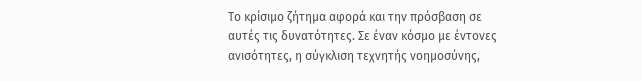Το κρίσιμο ζήτημα αφορά και την πρόσβαση σε αυτές τις δυνατότητες. Σε έναν κόσμο με έντονες ανισότητες, η σύγκλιση τεχνητής νοημοσύνης,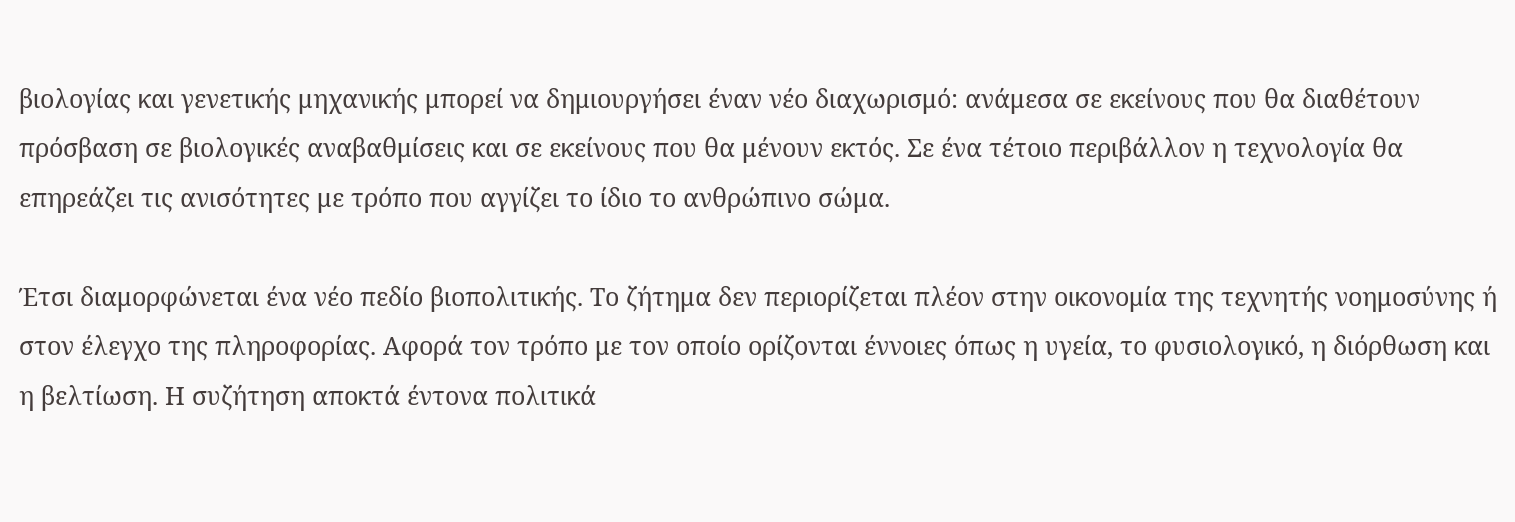βιολογίας και γενετικής μηχανικής μπορεί να δημιουργήσει έναν νέο διαχωρισμό: ανάμεσα σε εκείνους που θα διαθέτουν πρόσβαση σε βιολογικές αναβαθμίσεις και σε εκείνους που θα μένουν εκτός. Σε ένα τέτοιο περιβάλλον η τεχνολογία θα επηρεάζει τις ανισότητες με τρόπο που αγγίζει το ίδιο το ανθρώπινο σώμα.

Έτσι διαμορφώνεται ένα νέο πεδίο βιοπολιτικής. Το ζήτημα δεν περιορίζεται πλέον στην οικονομία της τεχνητής νοημοσύνης ή στον έλεγχο της πληροφορίας. Αφορά τον τρόπο με τον οποίο ορίζονται έννοιες όπως η υγεία, το φυσιολογικό, η διόρθωση και η βελτίωση. Η συζήτηση αποκτά έντονα πολιτικά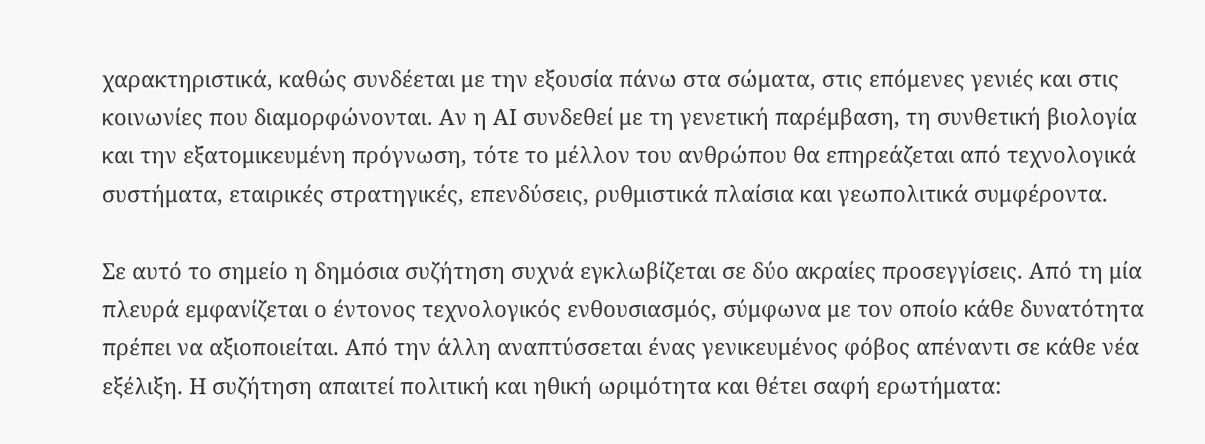χαρακτηριστικά, καθώς συνδέεται με την εξουσία πάνω στα σώματα, στις επόμενες γενιές και στις κοινωνίες που διαμορφώνονται. Αν η ΑΙ συνδεθεί με τη γενετική παρέμβαση, τη συνθετική βιολογία και την εξατομικευμένη πρόγνωση, τότε το μέλλον του ανθρώπου θα επηρεάζεται από τεχνολογικά συστήματα, εταιρικές στρατηγικές, επενδύσεις, ρυθμιστικά πλαίσια και γεωπολιτικά συμφέροντα.

Σε αυτό το σημείο η δημόσια συζήτηση συχνά εγκλωβίζεται σε δύο ακραίες προσεγγίσεις. Από τη μία πλευρά εμφανίζεται ο έντονος τεχνολογικός ενθουσιασμός, σύμφωνα με τον οποίο κάθε δυνατότητα πρέπει να αξιοποιείται. Από την άλλη αναπτύσσεται ένας γενικευμένος φόβος απέναντι σε κάθε νέα εξέλιξη. Η συζήτηση απαιτεί πολιτική και ηθική ωριμότητα και θέτει σαφή ερωτήματα: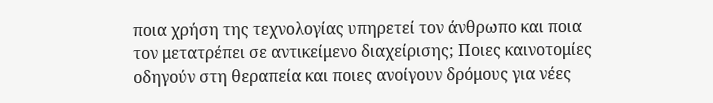ποια χρήση της τεχνολογίας υπηρετεί τον άνθρωπο και ποια τον μετατρέπει σε αντικείμενο διαχείρισης; Ποιες καινοτομίες οδηγούν στη θεραπεία και ποιες ανοίγουν δρόμους για νέες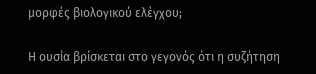μορφές βιολογικού ελέγχου;

Η ουσία βρίσκεται στο γεγονός ότι η συζήτηση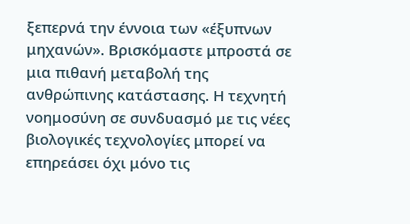ξεπερνά την έννοια των «έξυπνων μηχανών». Βρισκόμαστε μπροστά σε μια πιθανή μεταβολή της ανθρώπινης κατάστασης. Η τεχνητή νοημοσύνη σε συνδυασμό με τις νέες βιολογικές τεχνολογίες μπορεί να επηρεάσει όχι μόνο τις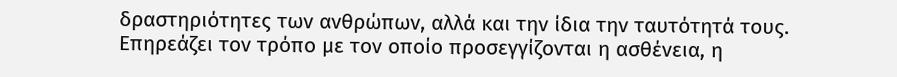δραστηριότητες των ανθρώπων, αλλά και την ίδια την ταυτότητά τους. Επηρεάζει τον τρόπο με τον οποίο προσεγγίζονται η ασθένεια, η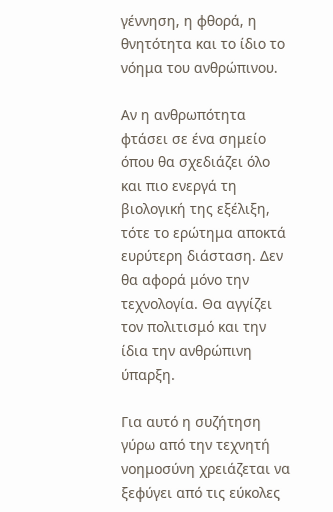γέννηση, η φθορά, η θνητότητα και το ίδιο το νόημα του ανθρώπινου.

Αν η ανθρωπότητα φτάσει σε ένα σημείο όπου θα σχεδιάζει όλο και πιο ενεργά τη βιολογική της εξέλιξη, τότε το ερώτημα αποκτά ευρύτερη διάσταση. Δεν θα αφορά μόνο την τεχνολογία. Θα αγγίζει τον πολιτισμό και την ίδια την ανθρώπινη ύπαρξη.

Για αυτό η συζήτηση γύρω από την τεχνητή νοημοσύνη χρειάζεται να ξεφύγει από τις εύκολες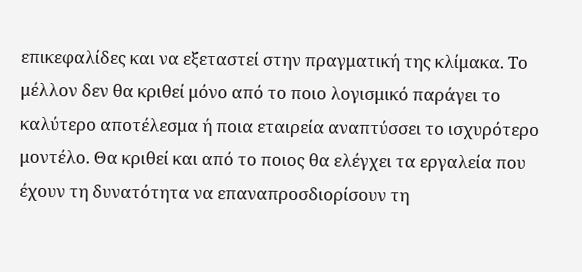επικεφαλίδες και να εξεταστεί στην πραγματική της κλίμακα. Το μέλλον δεν θα κριθεί μόνο από το ποιο λογισμικό παράγει το καλύτερο αποτέλεσμα ή ποια εταιρεία αναπτύσσει το ισχυρότερο μοντέλο. Θα κριθεί και από το ποιος θα ελέγχει τα εργαλεία που έχουν τη δυνατότητα να επαναπροσδιορίσουν τη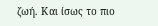ζωή. Και ίσως το πιο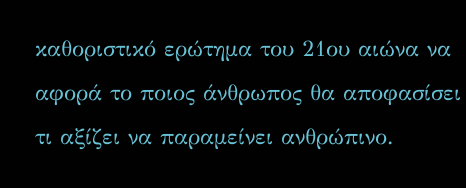καθοριστικό ερώτημα του 21ου αιώνα να αφορά το ποιος άνθρωπος θα αποφασίσει τι αξίζει να παραμείνει ανθρώπινο.